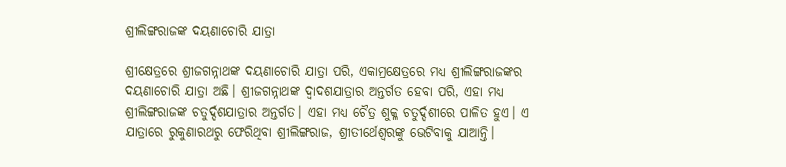ଶ୍ରୀଲିଙ୍ଗରାଜଙ୍କ ଦୟଣାଚୋରି ଯାତ୍ରା

ଶ୍ରୀକ୍ଷେତ୍ରରେ ଶ୍ରୀଜଗନ୍ନାଥଙ୍କ ଦୟଣାଚୋରି ଯାତ୍ରା ପରି, ଏକାମ୍ରକ୍ଷେତ୍ରରେ ମଧ୍ୟ ଶ୍ରୀଲିଙ୍ଗରାଜଙ୍କର ଦୟଣାଚୋରି ଯାତ୍ରା ଅଛି। ଶ୍ରୀଜଗନ୍ନାଥଙ୍କ ଦ୍ୱାଦଶଯାତ୍ରାର ଅନ୍ତର୍ଗତ ହେବା ପରି, ଏହା ମଧ୍ୟ ଶ୍ରୀଲିଙ୍ଗରାଜଙ୍କ ଚତୁର୍ଦ୍ଦଶଯାତ୍ରାର ଅନ୍ତର୍ଗତ। ଏହା ମଧ୍ୟ ଚୈତ୍ର ଶୁକ୍ଳ ଚତୁର୍ଦ୍ଦଶୀରେ ପାଳିତ ହୁଏ। ଏ ଯାତ୍ରାରେ ରୁକୁଣାରଥରୁ ଫେରିଥିବା ଶ୍ରୀଲିଙ୍ଗରାଜ, ଶ୍ରୀତୀର୍ଥେଶ୍ୱରଙ୍କୁ ଭେଟିବାକୁ ଯାଆନ୍ତି।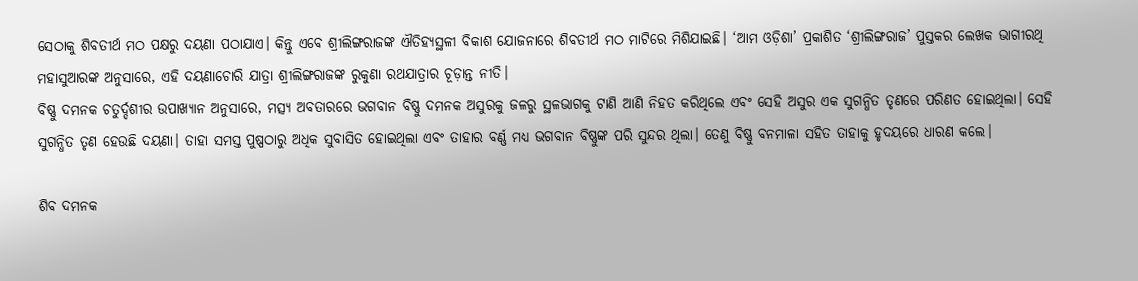ସେଠାକୁ ଶିବତୀର୍ଥ ମଠ ପକ୍ଷରୁ ଦୟଣା ପଠାଯାଏ। କିନ୍ତୁ ଏବେ ଶ୍ରୀଲିଙ୍ଗରାଜଙ୍କ ଐତିହ୍ୟସ୍ଥଳୀ ବିକାଶ ଯୋଜନାରେ ଶିବତୀର୍ଥ ମଠ ମାଟିରେ ମିଶିଯାଇଛି। ‘ଆମ ଓଡ଼ିଶା’ ପ୍ରକାଶିତ ‘ଶ୍ରୀଲିଙ୍ଗରାଜ’ ପୁସ୍ତକର ଲେଖକ ଭାଗୀରଥି ମହାସୁଆରଙ୍କ ଅନୁସାରେ, ଏହି ଦୟଣାଚୋରି ଯାତ୍ରା ଶ୍ରୀଲିଙ୍ଗରାଜଙ୍କ ରୁକୁଣା ରଥଯାତ୍ରାର ଚୂଡ଼ାନ୍ତ ନୀତି।
ବିଷ୍ଣୁ ଦମନକ ଚତୁର୍ଦ୍ଦଶୀର ଉପାଖ୍ୟାନ ଅନୁସାରେ, ମତ୍ସ୍ୟ ଅବତାରରେ ଭଗବାନ ବିଷ୍ଣୁ ଦମନକ ଅସୁରକୁ ଜଳରୁ ସ୍ଥଳଭାଗକୁ ଟାଣି ଆଣି ନିହତ କରିଥିଲେ ଏବଂ ସେହି ଅସୁର ଏକ ସୁଗନ୍ଧିତ ତୃଣରେ ପରିଣତ ହୋଇଥିଲା। ସେହି ସୁଗନ୍ଧିତ ତୃଣ ହେଉଛି ଦୟଣା। ତାହା ସମସ୍ତ ପୁଷ୍ପଠାରୁ ଅଧିକ ସୁବାସିତ ହୋଇଥିଲା ଏବଂ ତାହାର ବର୍ଣ୍ଣ ମଧ୍ୟ ଭଗବାନ ବିଷ୍ଣୁଙ୍କ ପରି ସୁନ୍ଦର ଥିଲା। ତେଣୁ ବିଷ୍ଣୁ ବନମାଳା ସହିତ ତାହାକୁ ହୃଦୟରେ ଧାରଣ କଲେ।

ଶିବ ଦମନକ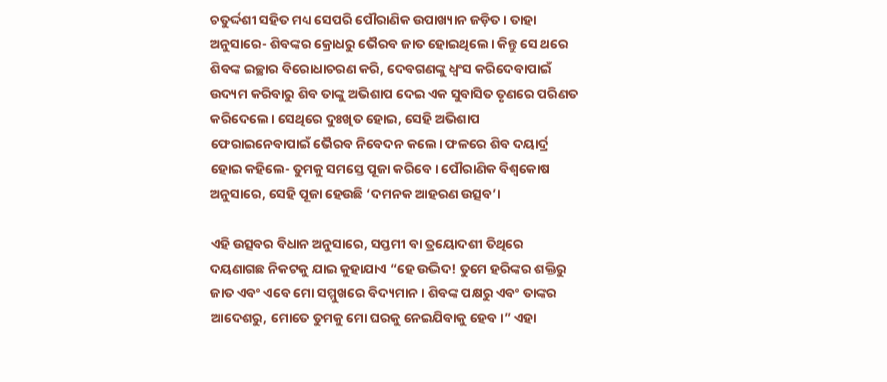ଚତୁର୍ଦ୍ଦଶୀ ସହିତ ମଧ୍ୟ ସେପରି ପୌରାଣିକ ଉପାଖ୍ୟାନ ଜଡ଼ିତ। ତାହା ଅନୁସାରେ- ଶିବଙ୍କର କ୍ରୋଧରୁ ଭୈରବ ଜାତ ହୋଇଥିଲେ। କିନ୍ତୁ ସେ ଥରେ ଶିବଙ୍କ ଇଚ୍ଛାର ବିରୋଧାଚରଣ କରି, ଦେବଗଣଙ୍କୁ ଧ୍ୱଂସ କରିଦେବାପାଇଁ ଉଦ୍ୟମ କରିବାରୁ ଶିବ ତାଙ୍କୁ ଅଭିଶାପ ଦେଇ ଏକ ସୁବାସିତ ତୃଣରେ ପରିଣତ କରିଦେଲେ। ସେଥିରେ ଦୁଃଖିତ ହୋଇ, ସେହି ଅଭିଶାପ ଫେରାଇନେବାପାଇଁ ଭୈରବ ନିବେଦନ କଲେ। ଫଳରେ ଶିବ ଦୟାର୍ଦ୍ର ହୋଇ କହିଲେ- ତୁମକୁ ସମସ୍ତେ ପୂଜା କରିବେ। ପୌରାଣିକ ବିଶ୍ୱକୋଷ ଅନୁସାରେ, ସେହି ପୂଜା ହେଉଛି ‘ଦମନକ ଆହରଣ ଉତ୍ସବ’।

ଏହି ଉତ୍ସବର ବିଧାନ ଅନୁସାରେ, ସପ୍ତମୀ ବା ତ୍ରୟୋଦଶୀ ତିଥିରେ ଦୟଣାଗଛ ନିକଟକୁ ଯାଇ କୁହାଯାଏ “ହେ ଉଦ୍ଭିଦ! ତୁମେ ହରିଙ୍କର ଶକ୍ତିରୁ ଜାତ ଏବଂ ଏବେ ମୋ ସମ୍ମୁଖରେ ବିଦ୍ୟମାନ। ଶିବଙ୍କ ପକ୍ଷରୁ ଏବଂ ତାଙ୍କର ଆଦେଶରୁ, ମୋତେ ତୁମକୁ ମୋ ଘରକୁ ନେଇଯିବାକୁ ହେବ।” ଏହା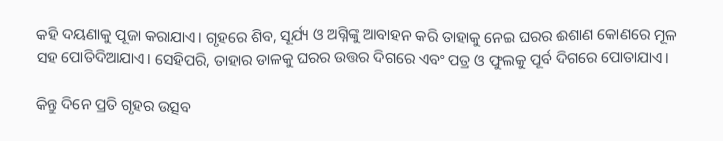କହି ଦୟଣାକୁ ପୂଜା କରାଯାଏ। ଗୃହରେ ଶିବ, ସୂର୍ଯ୍ୟ ଓ ଅଗ୍ନିଙ୍କୁ ଆବାହନ କରି ତାହାକୁ ନେଇ ଘରର ଈଶାଣ କୋଣରେ ମୂଳ ସହ ପୋତିଦିଆଯାଏ। ସେହିପରି, ତାହାର ଡାଳକୁ ଘରର ଉତ୍ତର ଦିଗରେ ଏବଂ ପତ୍ର ଓ ଫୁଲକୁ ପୂର୍ବ ଦିଗରେ ପୋତାଯାଏ।

କିନ୍ତୁ ଦିନେ ପ୍ରତି ଗୃହର ଉତ୍ସବ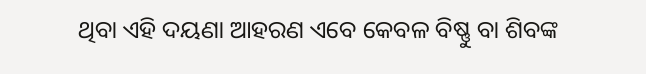ଥିବା ଏହି ଦୟଣା ଆହରଣ ଏବେ କେବଳ ବିଷ୍ଣୁ ବା ଶିବଙ୍କ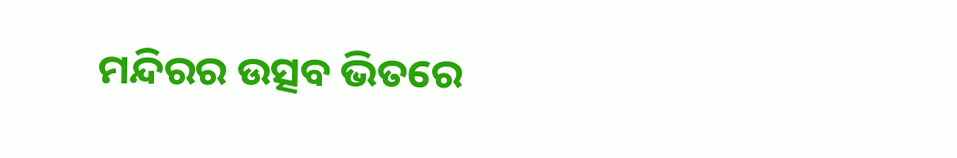ମନ୍ଦିରର ଉତ୍ସବ ଭିତରେ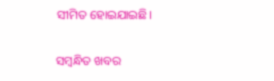ସୀମିତ ହୋଇଯାଇଛି।

ସମ୍ବନ୍ଧିତ ଖବର